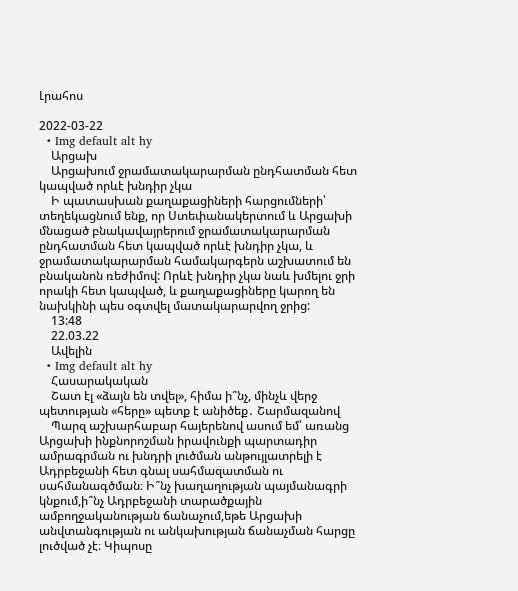Լրահոս

2022-03-22
  • Img default alt hy
    Արցախ
    Արցախում ջրամատակարարման ընդհատման հետ կապված որևէ խնդիր չկա
    Ի պատասխան քաղաքացիների հարցումների՝ տեղեկացնում ենք, որ Ստեփանակերտում և Արցախի մնացած բնակավայրերում ջրամատակարարման ընդհատման հետ կապված որևէ խնդիր չկա, և ջրամատակարարման համակարգերն աշխատում են բնականոն ռեժիմով: Որևէ խնդիր չկա նաև խմելու ջրի որակի հետ կապված, և քաղաքացիները կարող են նախկինի պես օգտվել մատակարարվող ջրից:
    13:48
    22.03.22
    Ավելին
  • Img default alt hy
    Հասարակական
    Շատ էլ «ձայն են տվել», հիմա ի՞նչ, մինչև վերջ պետության «հերը» պետք է անիծեք․ Շարմազանով
    Պարզ աշխարհաբար հայերենով ասում եմ՝ առանց Արցախի ինքնորոշման իրավունքի պարտադիր ամրագրման ու խնդրի լուծման անթույլատրելի է Ադրբեջանի հետ գնալ սահմազատման ու սահմանագծման։ Ի՞նչ խաղաղության պայմանագրի կնքում,ի՞նչ Ադրբեջանի տարածքային ամբողջականության ճանաչում,եթե Արցախի անվտանգության ու անկախության ճանաչման հարցը լուծված չէ։ Կիպոսը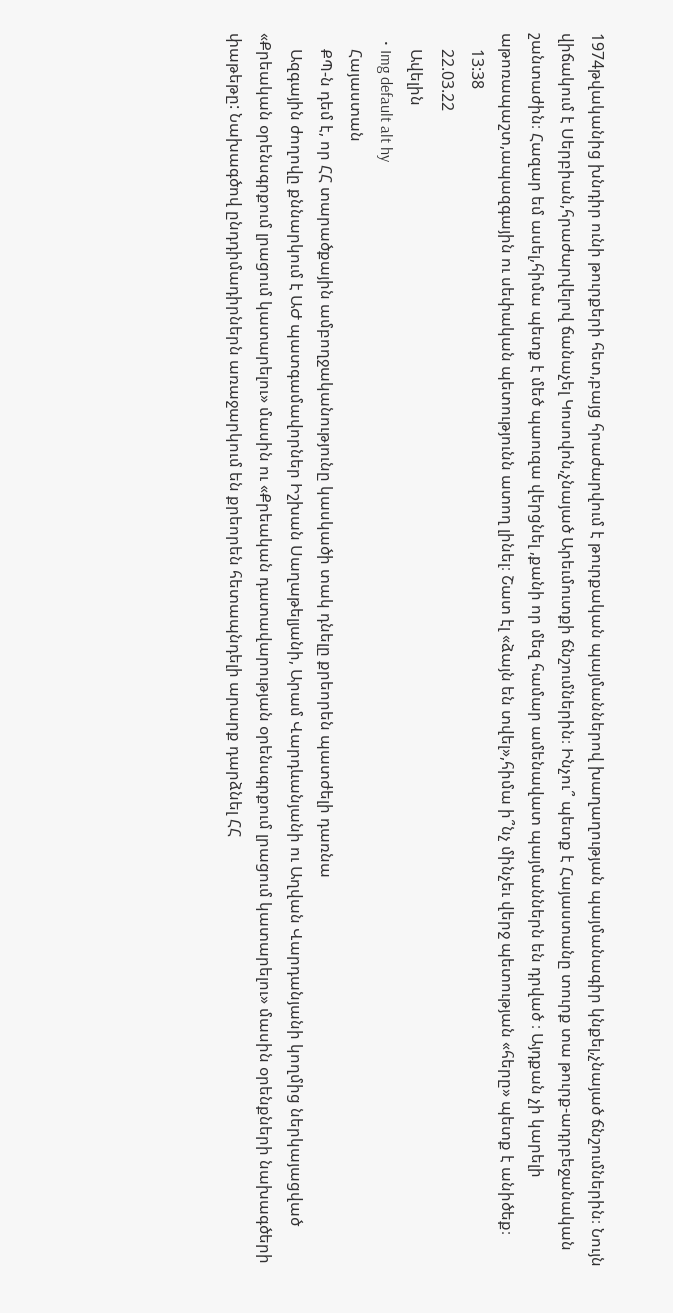1974թվականից խնդիր ունի թուրքերի հետ,բայց հրաժարվում է թուրքական պայմաններով խաղաղության պայմանագիր կնքել,չնայած ճնշումներին։ Նույն վիճակում է Սերբիան,հրաժարվելով ճանաչել Կոսովոն,չնայած Արեւմուտքի ճնշումներին։ Ինչու՞ պետք է Հայաստանը տուրք տա թուրք-ադրբեջանական շանտաժին։ Հազար եմ ասել,հիմա պետք է մեծ պաուզա վերցնել ,քանի որ մեզ համար ամենավատ պայմաններն են դրված ։ Այդքան չի կարելի աթոռապաշտ,ապազգային ու սեփական պետությունն ատող լինել։ Շատ էլ «ձայն են տվել»,հիմա ի՞նչ մինչեւ վերջ պետության «հերը» պետք է անիծեք։
    13:38
    22.03.22
    Ավելին
  • Img default alt hy
    Հայաստան
    ՔՊ-ն դեմ է, որ ՀՀ տարածքային ամբողջականությունը կասկածի տակ դնելը քրեորեն պատժելի դառնա
    Ազգային ժողովը քննարկում է ԱԺ պատգամավորներ Իշխան Սաղաթելյանի, Արամ Վարդևանյանի ու Աղվան Վարդանյանի կողմից ներկայացված «Քրեական օրենսգրքում լրացում կատարելու» մասին ու «Քրեական դատավարության օրենսգրքում լրացում կատարելու» մասին օրենքների նախագծերի փաթեթը: Նախագծով ընդդիմադիրներն առաջարկում են քրեորեն հետապնդելի արարք դարձնել ՀՀ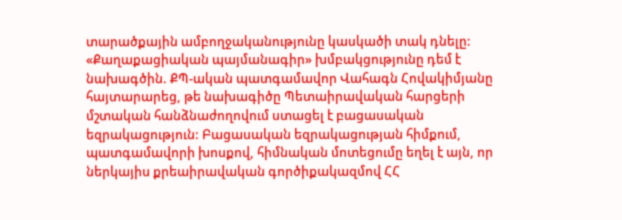տարածքային ամբողջականությունը կասկածի տակ դնելը: «Քաղաքացիական պայմանագիր» խմբակցությունը դեմ է նախագծին. ՔՊ-ական պատգամավոր Վահագն Հովակիմյանը հայտարարեց, թե նախագիծը Պետաիրավական հարցերի մշտական հանձնաժողովում ստացել է բացասական եզրակացություն: Բացասական եզրակացության հիմքում, պատգամավորի խոսքով, հիմնական մոտեցումը եղել է այն, որ ներկայիս քրեաիրավական գործիքակազմով ՀՀ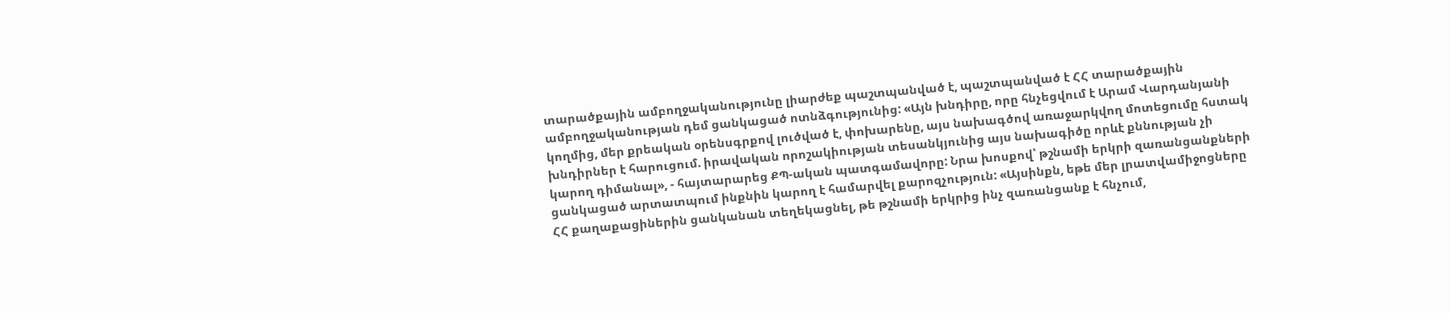տարածքային ամբողջականությունը լիարժեք պաշտպանված է, պաշտպանված է ՀՀ տարածքային ամբողջականության դեմ ցանկացած ոտնձգությունից: «Այն խնդիրը, որը հնչեցվում է Արամ Վարդանյանի կողմից, մեր քրեական օրենսգրքով լուծված է, փոխարենը, այս նախագծով առաջարկվող մոտեցումը հստակ խնդիրներ է հարուցում. իրավական որոշակիության տեսանկյունից այս նախագիծը որևէ քննության չի կարող դիմանալ», - հայտարարեց ՔՊ-ական պատգամավորը: Նրա խոսքով՝ թշնամի երկրի զառանցանքների ցանկացած արտատպում ինքնին կարող է համարվել քարոզչություն: «Այսինքն, եթե մեր լրատվամիջոցները ՀՀ քաղաքացիներին ցանկանան տեղեկացնել, թե թշնամի երկրից ինչ զառանցանք է հնչում,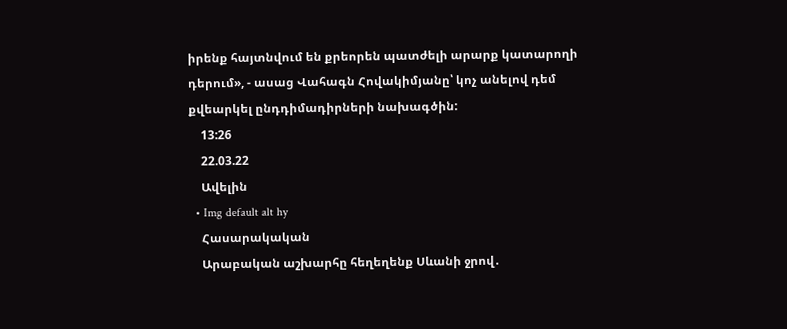իրենք հայտնվում են քրեորեն պատժելի արարք կատարողի դերում», - ասաց Վահագն Հովակիմյանը՝ կոչ անելով դեմ քվեարկել ընդդիմադիրների նախագծին:
    13:26
    22.03.22
    Ավելին
  • Img default alt hy
    Հասարակական
    Արաբական աշխարհը հեղեղենք Սևանի ջրով․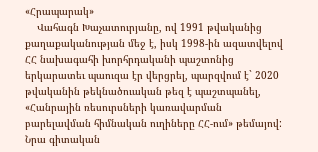«Հրապարակ»
    Վահագն Խաչատուրյանը, ով 1991 թվականից քաղաքականության մեջ է, իսկ 1998-ին ազատվելով ՀՀ նախագահի խորհրդականի պաշտոնից երկարատեւ պաուզա էր վերցրել, պարզվում է` 2020 թվականին թեկնածուական թեզ է պաշտպանել, «Հանրային ռեսուրսների կառավարման բարելավման հիմնական ուղիները ՀՀ-ում» թեմայով: Նրա գիտական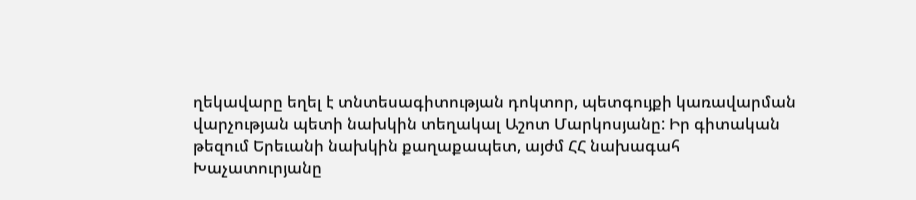ղեկավարը եղել է տնտեսագիտության դոկտոր, պետգույքի կառավարման վարչության պետի նախկին տեղակալ Աշոտ Մարկոսյանը: Իր գիտական թեզում Երեւանի նախկին քաղաքապետ, այժմ ՀՀ նախագահ Խաչատուրյանը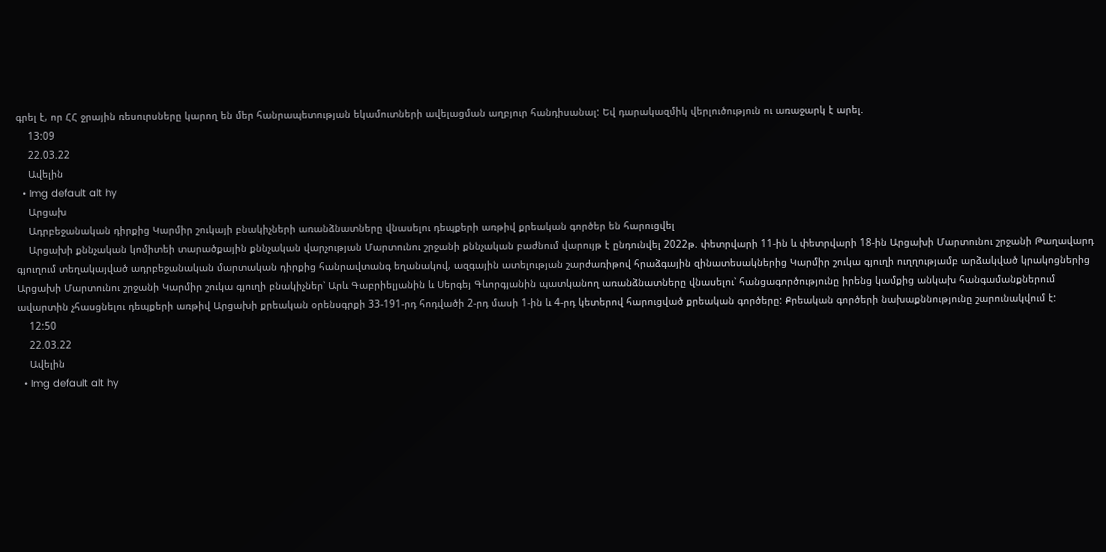գրել է, որ ՀՀ ջրային ռեսուրսները կարող են մեր հանրապետության եկամուտների ավելացման աղբյուր հանդիսանալ: Եվ դարակազմիկ վերլուծություն ու առաջարկ է արել.
    13:09
    22.03.22
    Ավելին
  • Img default alt hy
    Արցախ
    Ադրբեջանական դիրքից Կարմիր շուկայի բնակիչների առանձնատները վնասելու դեպքերի առթիվ քրեական գործեր են հարուցվել
    Արցախի քննչական կոմիտեի տարածքային քննչական վարչության Մարտունու շրջանի քննչական բաժնում վարույթ է ընդունվել 2022թ. փետրվարի 11-ին և փետրվարի 18-ին Արցախի Մարտունու շրջանի Թաղավարդ գյուղում տեղակայված ադրբեջանական մարտական դիրքից հանրավտանգ եղանակով, ազգային ատելության շարժառիթով հրաձգային զինատեսակներից Կարմիր շուկա գյուղի ուղղությամբ արձակված կրակոցներից Արցախի Մարտունու շրջանի Կարմիր շուկա գյուղի բնակիչներ՝ Արև Գաբրիելյանին և Սերգեյ Գևորգյանին պատկանող առանձնատները վնասելու՝ հանցագործությունը իրենց կամքից անկախ հանգամանքներում ավարտին չհասցնելու դեպքերի առթիվ Արցախի քրեական օրենսգրքի 33-191-րդ հոդվածի 2-րդ մասի 1-ին և 4-րդ կետերով հարուցված քրեական գործերը: Քրեական գործերի նախաքննությունը շարունակվում է:
    12:50
    22.03.22
    Ավելին
  • Img default alt hy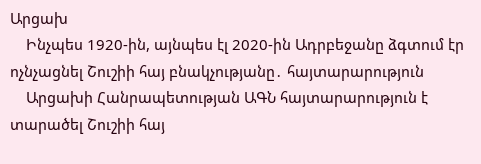Արցախ
    Ինչպես 1920-ին, այնպես էլ 2020-ին Ադրբեջանը ձգտում էր ոչնչացնել Շուշիի հայ բնակչությանը․ հայտարարություն
    Արցախի Հանրապետության ԱԳՆ հայտարարություն է տարածել Շուշիի հայ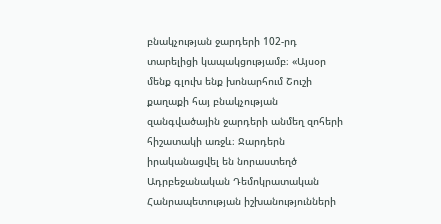բնակչության ջարդերի 102-րդ տարելիցի կապակցությամբ։ «Այսօր մենք գլուխ ենք խոնարհում Շուշի քաղաքի հայ բնակչության զանգվածային ջարդերի անմեղ զոհերի հիշատակի առջև։ Ջարդերն իրականացվել են նորաստեղծ Ադրբեջանական Դեմոկրատական Հանրապետության իշխանությունների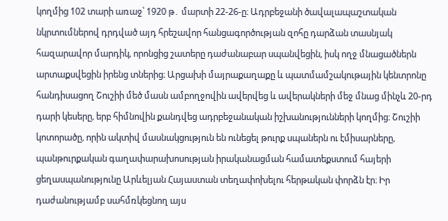կողմից 102 տարի առաջ՝ 1920 թ․ մարտի 22-26-ը։ Ադրբեջանի ծավալապաշտական նկրտումներով դրդված այդ հրեշավոր հանցագործության զոհը դարձան տասնյակ հազարավոր մարդիկ, որոնցից շատերը դաժանաբար սպանվեցին, իսկ ողջ մնացածներն արտաքսվեցին իրենց տներից։ Արցախի մայրաքաղաքը և պատմամշակութային կենտրոնը հանդիսացող Շուշիի մեծ մասն ամբողջովին ավերվեց և ավերակների մեջ մնաց մինչև 20-րդ դարի կեսերը, երբ հիմնովին քանդվեց ադրբեջանական իշխանությունների կողմից։ Շուշիի կոտորածը, որին ակտիվ մասնակցություն են ունեցել թուրք սպաներն ու էմիսարները, պանթուրքական գաղափարախոսության իրականացման համատեքստում հայերի ցեղասպանությունը Արևելյան Հայաստան տեղափոխելու հերթական փորձն էր։ Իր դաժանությամբ սահմռկեցնող այս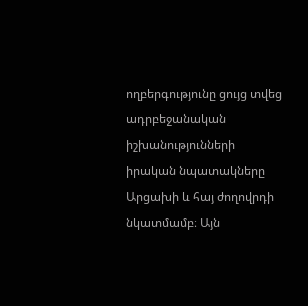ողբերգությունը ցույց տվեց ադրբեջանական իշխանությունների իրական նպատակները Արցախի և հայ ժողովրդի նկատմամբ։ Այն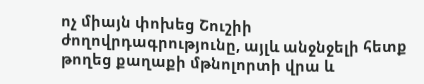ոչ միայն փոխեց Շուշիի ժողովրդագրությունը, այլև անջնջելի հետք թողեց քաղաքի մթնոլորտի վրա և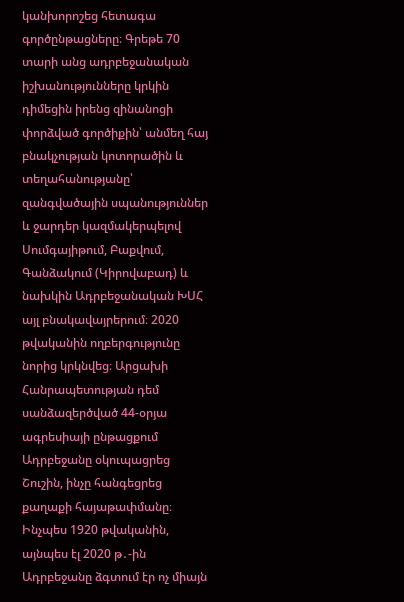կանխորոշեց հետագա գործընթացները։ Գրեթե 70 տարի անց ադրբեջանական իշխանությունները կրկին դիմեցին իրենց զինանոցի փորձված գործիքին՝ անմեղ հայ բնակչության կոտորածին և տեղահանությանը՝ զանգվածային սպանություններ և ջարդեր կազմակերպելով Սումգայիթում, Բաքվում, Գանձակում (Կիրովաբադ) և նախկին Ադրբեջանական ԽՍՀ այլ բնակավայրերում։ 2020 թվականին ողբերգությունը նորից կրկնվեց։ Արցախի Հանրապետության դեմ սանձազերծված 44-օրյա ագրեսիայի ընթացքում Ադրբեջանը օկուպացրեց Շուշին, ինչը հանգեցրեց քաղաքի հայաթափմանը։ Ինչպես 1920 թվականին, այնպես էլ 2020 թ․-ին Ադրբեջանը ձգտում էր ոչ միայն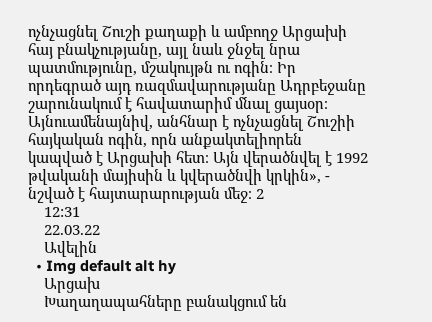ոչնչացնել Շուշի քաղաքի և ամբողջ Արցախի հայ բնակչությանը, այլ նաև ջնջել նրա պատմությունը, մշակույթն ու ոգին։ Իր որդեգրած այդ ռազմավարությանը Ադրբեջանը շարունակում է հավատարիմ մնալ ցայսօր։ Այնուամենայնիվ, անհնար է ոչնչացնել Շուշիի հայկական ոգին, որն անքակտելիորեն կապված է Արցախի հետ։ Այն վերածնվել է 1992 թվականի մայիսին և կվերածնվի կրկին», - նշված է հայտարարության մեջ։ 2
    12:31
    22.03.22
    Ավելին
  • Img default alt hy
    Արցախ
    Խաղաղապահները բանակցում են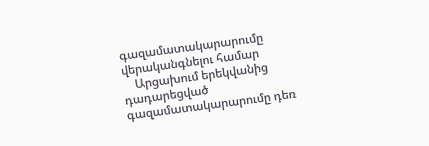գազամատակարարումը վերականգնելու համար
    Արցախում երեկվանից դադարեցված գազամատակարարումը դեռ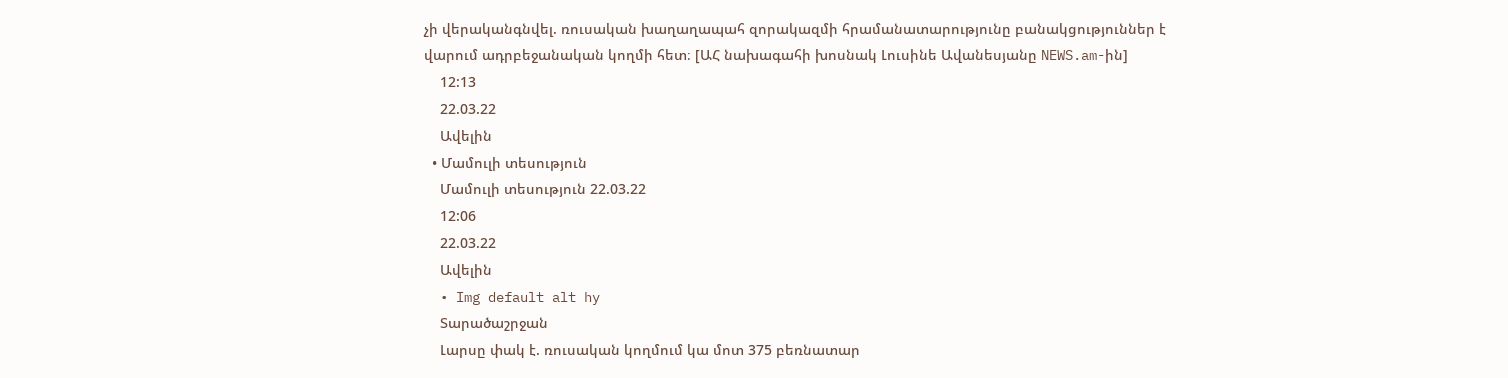չի վերականգնվել. ռուսական խաղաղապահ զորակազմի հրամանատարությունը բանակցություններ է վարում ադրբեջանական կողմի հետ։ [ԱՀ նախագահի խոսնակ Լուսինե Ավանեսյանը NEWS.am-ին]
    12:13
    22.03.22
    Ավելին
  • Մամուլի տեսություն
    Մամուլի տեսություն 22.03.22
    12:06
    22.03.22
    Ավելին
  • Img default alt hy
    Տարածաշրջան
    Լարսը փակ է. ռուսական կողմում կա մոտ 375 բեռնատար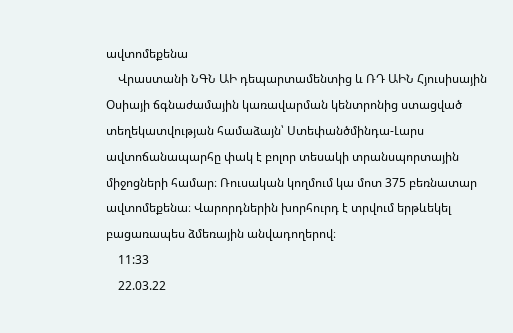ավտոմեքենա
    Վրաստանի ՆԳՆ ԱԻ դեպարտամենտից և ՌԴ ԱԻՆ Հյուսիսային Օսիայի ճգնաժամային կառավարման կենտրոնից ստացված տեղեկատվության համաձայն՝ Ստեփանծմինդա-Լարս ավտոճանապարհը փակ է բոլոր տեսակի տրանսպորտային միջոցների համար։ Ռուսական կողմում կա մոտ 375 բեռնատար ավտոմեքենա։ Վարորդներին խորհուրդ է տրվում երթևեկել բացառապես ձմեռային անվադողերով։
    11:33
    22.03.22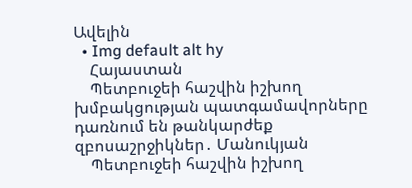Ավելին
  • Img default alt hy
    Հայաստան
    Պետբուջեի հաշվին իշխող խմբակցության պատգամավորները դառնում են թանկարժեք զբոսաշրջիկներ․ Մանուկյան
    Պետբուջեի հաշվին իշխող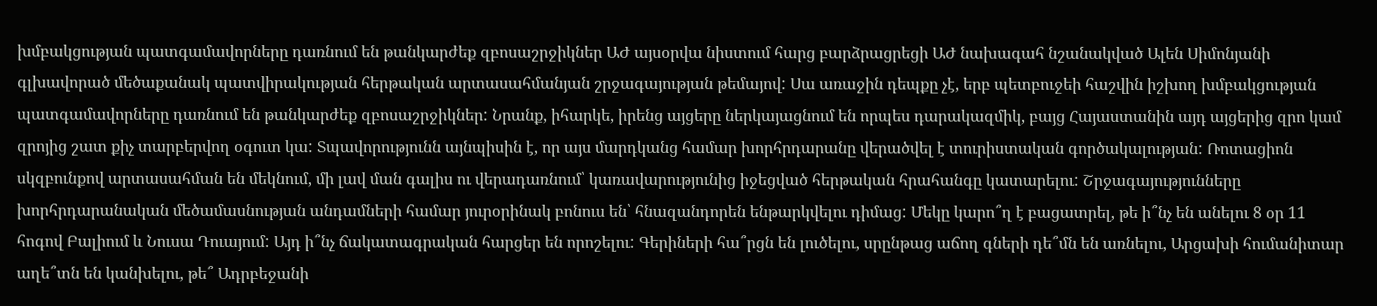խմբակցության պատգամավորները դառնում են թանկարժեք զբոսաշրջիկներ ԱԺ այսօրվա նիստում հարց բարձրացրեցի ԱԺ նախագահ նշանակված Ալեն Սիմոնյանի գլխավորած մեծաքանակ պատվիրակության հերթական արտասահմանյան շրջագայության թեմայով: Սա առաջին դեպքը չէ, երբ պետբուջեի հաշվին իշխող խմբակցության պատգամավորները դառնում են թանկարժեք զբոսաշրջիկներ: Նրանք, իհարկե, իրենց այցերը ներկայացնում են որպես դարակազմիկ, բայց Հայաստանին այդ այցերից զրո կամ զրոյից շատ քիչ տարբերվող օգուտ կա: Տպավորությունն այնպիսին է, որ այս մարդկանց համար խորհրդարանը վերածվել է տուրիստական գործակալության: Ռոտացիոն սկզբունքով արտասահման են մեկնում, մի լավ ման գալիս ու վերադառնում՝ կառավարությունից իջեցված հերթական հրահանգը կատարելու: Շրջագայությունները խորհրդարանական մեծամասնության անդամների համար յուրօրինակ բոնուս են՝ հնազանդորեն ենթարկվելու դիմաց: Մեկը կարո՞ղ է բացատրել, թե ի՞նչ են անելու 8 օր 11 հոգով Բալիում և Նուսա Դուայում: Այդ ի՞նչ ճակատագրական հարցեր են որոշելու: Գերիների հա՞րցն են լուծելու, սրընթաց աճող գների դե՞մն են առնելու, Արցախի հումանիտար աղե՞տն են կանխելու, թե՞ Ադրբեջանի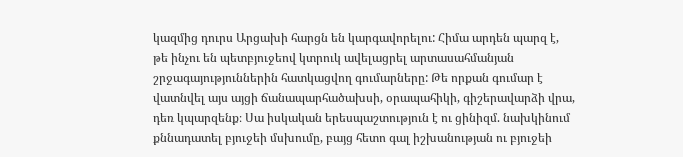կազմից դուրս Արցախի հարցն են կարգավորելու: Հիմա արդեն պարզ է, թե ինչու են պետբյուջեով կտրուկ ավելացրել արտասահմանյան շրջագայություններին հատկացվող գումարները: Թե որքան գումար է վատնվել այս այցի ճանապարհածախսի, օրապահիկի, գիշերավարձի վրա, դեռ կպարզենք։ Սա իսկական երեսպաշտություն է ու ցինիզմ. նախկինում քննադատել բյուջեի մսխումը, բայց հետո գալ իշխանության ու բյուջեի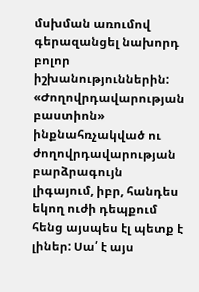մսխման առումով գերազանցել նախորդ բոլոր իշխանություններին: «Ժողովրդավարության բաստիոն» ինքնահռչակված ու ժողովրդավարության բարձրագույն լիգայում, իբր, հանդես եկող ուժի դեպքում հենց այսպես էլ պետք է լիներ: Սա՛ է այս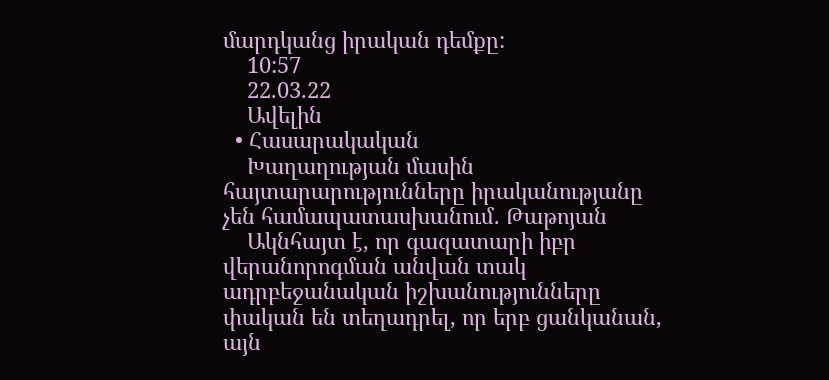մարդկանց իրական դեմքը:
    10:57
    22.03.22
    Ավելին
  • Հասարակական
    Խաղաղության մասին հայտարարությունները իրականությանը չեն համապատասխանում․ Թաթոյան
    Ակնհայտ է, որ գազատարի իբր վերանորոգման անվան տակ ադրբեջանական իշխանությունները փական են տեղադրել, որ երբ ցանկանան, այն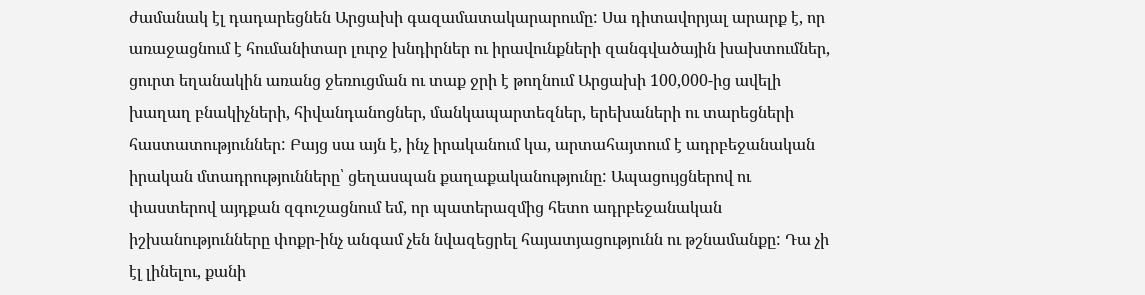ժամանակ էլ դադարեցնեն Արցախի գազամատակարարումը: Սա դիտավորյալ արարք է, որ առաջացնում է հումանիտար լուրջ խնդիրներ ու իրավունքների զանգվածային խախտումներ, ցուրտ եղանակին առանց ջեռուցման ու տաք ջրի է թողնում Արցախի 100,000-ից ավելի խաղաղ բնակիչների, հիվանդանոցներ, մանկապարտեզներ, երեխաների ու տարեցների հաստատություններ: Բայց սա այն է, ինչ իրականում կա, արտահայտում է ադրբեջանական իրական մտադրությունները՝ ցեղասպան քաղաքականությունը: Ապացույցներով ու փաստերով այդքան զգուշացնում եմ, որ պատերազմից հետո ադրբեջանական իշխանությունները փոքր-ինչ անգամ չեն նվազեցրել հայատյացությունն ու թշնամանքը: Դա չի էլ լինելու, քանի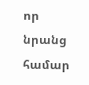որ նրանց համար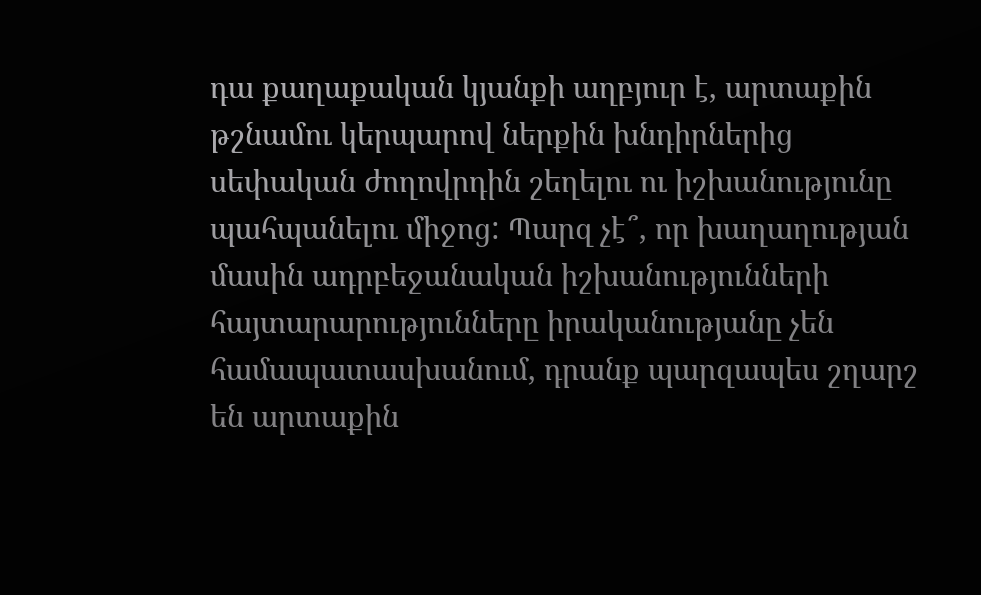դա քաղաքական կյանքի աղբյուր է, արտաքին թշնամու կերպարով ներքին խնդիրներից սեփական ժողովրդին շեղելու ու իշխանությունը պահպանելու միջոց: Պարզ չէ՞, որ խաղաղության մասին ադրբեջանական իշխանությունների հայտարարությունները իրականությանը չեն համապատասխանում, դրանք պարզապես շղարշ են արտաքին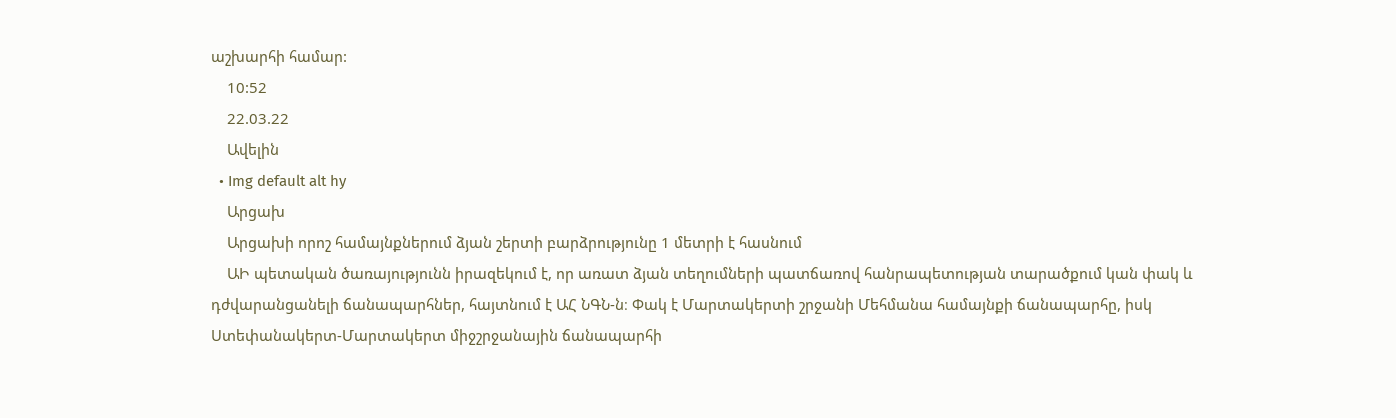աշխարհի համար:
    10:52
    22.03.22
    Ավելին
  • Img default alt hy
    Արցախ
    Արցախի որոշ համայնքներում ձյան շերտի բարձրությունը 1 մետրի է հասնում
    ԱԻ պետական ծառայությունն իրազեկում է, որ առատ ձյան տեղումների պատճառով հանրապետության տարածքում կան փակ և դժվարանցանելի ճանապարհներ, հայտնում է ԱՀ ՆԳՆ-ն։ Փակ է Մարտակերտի շրջանի Մեհմանա համայնքի ճանապարհը, իսկ Ստեփանակերտ-Մարտակերտ միջշրջանային ճանապարհի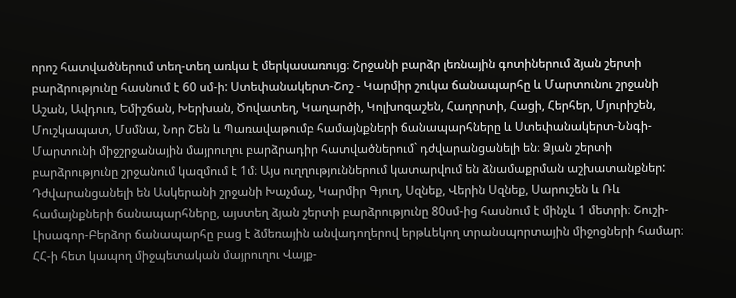որոշ հատվածներում տեղ-տեղ առկա է մերկասառույց։ Շրջանի բարձր լեռնային գոտիներում ձյան շերտի բարձրությունը հասնում է 60 սմ-ի: Ստեփանակերտ-Շոշ - Կարմիր շուկա ճանապարհը և Մարտունու շրջանի Աշան, Ավդուռ, Եմիշճան, Խերխան, Ծովատեղ, Կաղարծի, Կոլխոզաշեն, Հաղորտի, Հացի, Հերհեր, Մյուրիշեն, Մուշկապատ, Մսմնա, Նոր Շեն և Պառավաթումբ համայնքների ճանապարհները և Ստեփանակերտ-Ննգի-Մարտունի միջշրջանային մայրուղու բարձրադիր հատվածներում` դժվարանցանելի են։ Ձյան շերտի բարձրությունը շրջանում կազմում է 1մ։ Այս ուղղություններում կատարվում են ձնամաքրման աշխատանքներ: Դժվարանցանելի են Ասկերանի շրջանի Խաչմաչ, Կարմիր Գյուղ, Սզնեք, Վերին Սզնեք, Սարուշեն և Ռև համայնքների ճանապարհները, այստեղ ձյան շերտի բարձրությունը 80սմ-ից հասնում է մինչև 1 մետրի։ Շուշի-Լիսագոր-Բերձոր ճանապարհը բաց է ձմեռային անվադողերով երթևեկող տրանսպորտային միջոցների համար։ ՀՀ-ի հետ կապող միջպետական մայրուղու Վայք-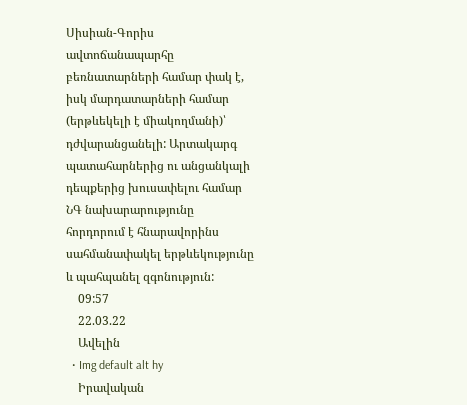Սիսիան-Գորիս ավտոճանապարհը բեռնատարների համար փակ է, իսկ մարդատարների համար (երթևեկելի է միակողմանի)՝ դժվարանցանելի: Արտակարգ պատահարներից ու անցանկալի դեպքերից խուսափելու համար ՆԳ նախարարությունը հորդորում է հնարավորինս սահմանափակել երթևեկությունը և պահպանել զգոնություն:
    09:57
    22.03.22
    Ավելին
  • Img default alt hy
    Իրավական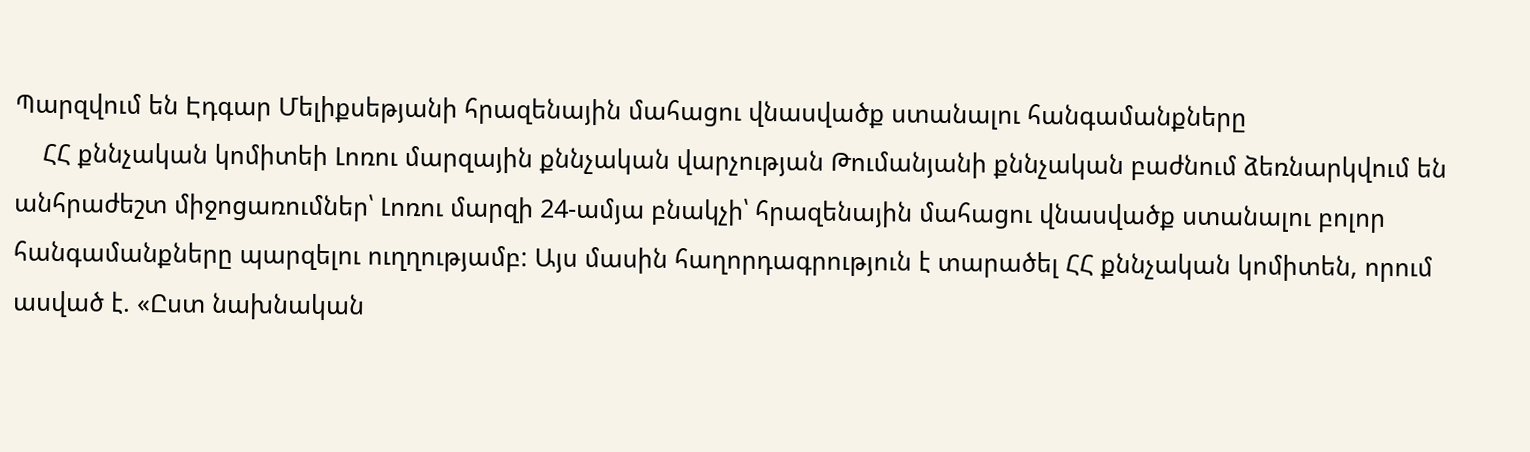Պարզվում են Էդգար Մելիքսեթյանի հրազենային մահացու վնասվածք ստանալու հանգամանքները
    ՀՀ քննչական կոմիտեի Լոռու մարզային քննչական վարչության Թումանյանի քննչական բաժնում ձեռնարկվում են անհրաժեշտ միջոցառումներ՝ Լոռու մարզի 24-ամյա բնակչի՝ հրազենային մահացու վնասվածք ստանալու բոլոր հանգամանքները պարզելու ուղղությամբ: Այս մասին հաղորդագրություն է տարածել ՀՀ քննչական կոմիտեն, որում ասված է. «Ըստ նախնական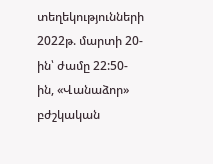տեղեկությունների 2022թ. մարտի 20-ին՝ ժամը 22:50-ին, «Վանաձոր» բժշկական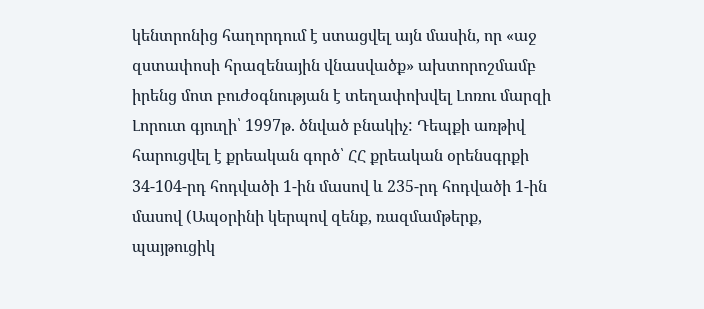կենտրոնից հաղորդում է ստացվել այն մասին, որ «աջ զստափոսի հրազենային վնասվածք» ախտորոշմամբ իրենց մոտ բուժօգնության է տեղափոխվել Լոռու մարզի Լորուտ գյուղի՝ 1997թ. ծնված բնակիչ: Դեպքի առթիվ հարուցվել է քրեական գործ՝ ՀՀ քրեական օրենսգրքի 34-104-րդ հոդվածի 1-ին մասով և 235-րդ հոդվածի 1-ին մասով (Ապօրինի կերպով զենք, ռազմամթերք, պայթուցիկ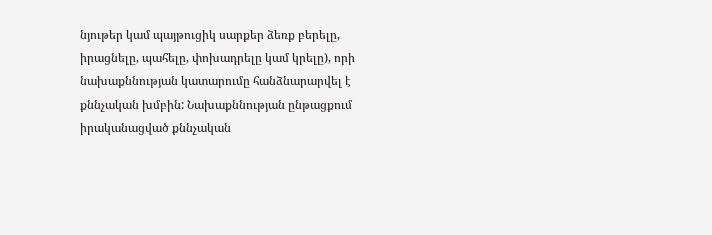նյութեր կամ պայթուցիկ սարքեր ձեռք բերելը, իրացնելը, պահելը, փոխադրելը կամ կրելը), որի նախաքննության կատարումը հանձնարարվել է քննչական խմբին: Նախաքննության ընթացքում իրականացված քննչական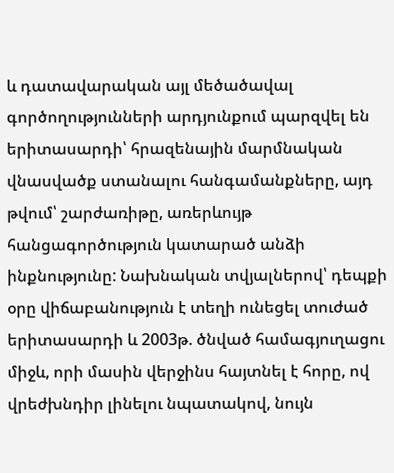և դատավարական այլ մեծածավալ գործողությունների արդյունքում պարզվել են երիտասարդի՝ հրազենային մարմնական վնասվածք ստանալու հանգամանքները, այդ թվում՝ շարժառիթը, առերևույթ հանցագործություն կատարած անձի ինքնությունը: Նախնական տվյալներով՝ դեպքի օրը վիճաբանություն է տեղի ունեցել տուժած երիտասարդի և 2003թ. ծնված համագյուղացու միջև, որի մասին վերջինս հայտնել է հորը, ով վրեժխնդիր լինելու նպատակով, նույն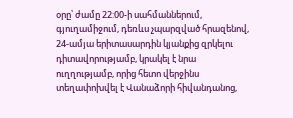օրը՝ ժամը 22:00-ի սահմաններում, գյուղամիջում, դեռևս չպարզված հրազենով, 24-ամյա երիտասարդին կյանքից զրկելու դիտավորությամբ, կրակել է նրա ուղղությամբ, որից հետո վերջինս տեղափոխվել է Վանաձորի հիվանդանոց,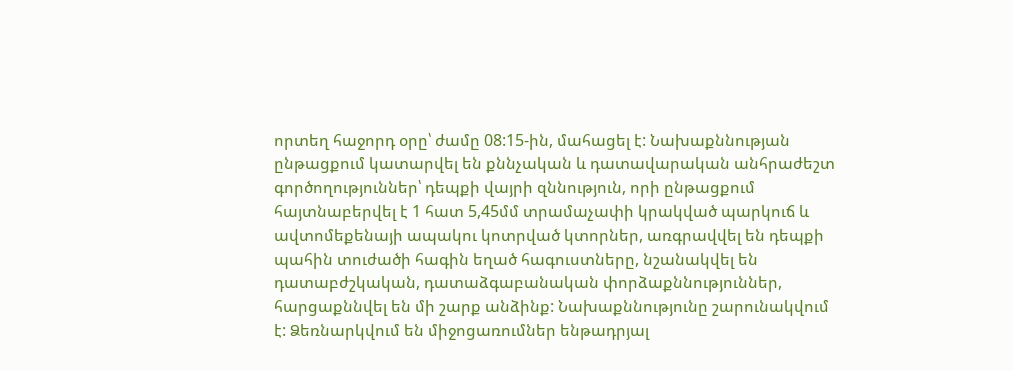որտեղ հաջորդ օրը՝ ժամը 08:15-ին, մահացել է: Նախաքննության ընթացքում կատարվել են քննչական և դատավարական անհրաժեշտ գործողություններ՝ դեպքի վայրի զննություն, որի ընթացքում հայտնաբերվել է 1 հատ 5,45մմ տրամաչափի կրակված պարկուճ և ավտոմեքենայի ապակու կոտրված կտորներ, առգրավվել են դեպքի պահին տուժածի հագին եղած հագուստները, նշանակվել են դատաբժշկական, դատաձգաբանական փորձաքննություններ, հարցաքննվել են մի շարք անձինք: Նախաքննությունը շարունակվում է: Ձեռնարկվում են միջոցառումներ ենթադրյալ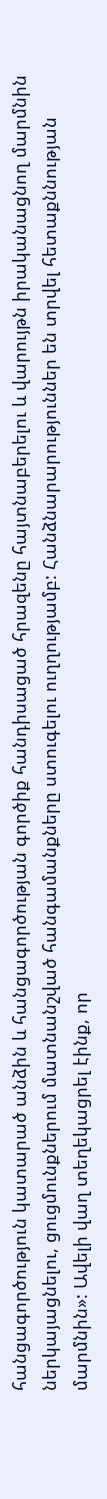հանցագործություն կատարած անձին և հանցագործության գործիք հանդիսացած հրազենը հայտնաբերելու և վարույթն իրականացնող մարմնին ներկայացնելու, ցուցմունքներում մատնանշված հանգամանքները ստուգելու ուղղությամբ: Հանձնարարություններ են տրվել հետաքննության մարմնին»: Ավելի վաղ տեղեկացրել էինք, որ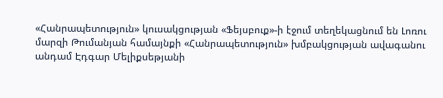«Հանրապետություն» կուսակցության «Ֆեյսբուք»-ի էջում տեղեկացնում են Լոռու մարզի Թումանյան համայնքի «Հանրապետություն» խմբակցության ավագանու անդամ Էդգար Մելիքսեթյանի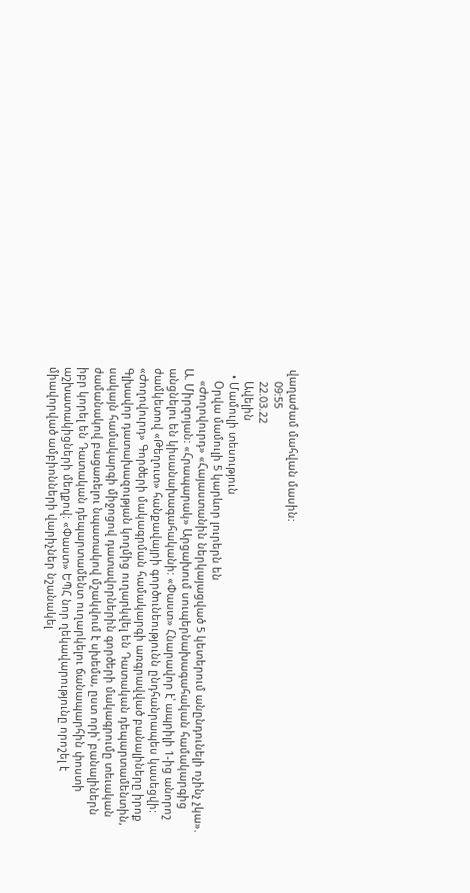վաղաժամ մահվան մասին:
    09:55
    22.03.22
    Ավելին
  • Մամուլի տեսություն
    Օրվա մամուլի 5 կարևոր լուրերն են
    «Ժողովուրդ» «Հայաստանին ներկայացված 5 կետերում անընդունելի ոչինչ չկա». Ա. Միրզոյան: «Հրապարակ» Արցախում սուպերնախագահական համակարգից անցնելու են կիսանախագահականի: «Փաստ» Հնարավոր է՝ ապրիլի 1-ից անորոշ ժամկետով «Թեղուտ» հանքավայրի գործունեությունն ընդհանրապես կասեցվի: «Ժողովուրդ» Գործերի մակագրման համակարգի առգրավված բանալիները իրոք Գլխավոր դատախազության կողմից ուղարկվել են Դատական դեպարտամենտին, սակայն համակարգի միջոցով դատավորներին գործերի մակագրումը տեւական ժամանակով բացառելու նպատակով մշակվում է սխեմա, ըստ որի՝ բանալիներն իբր կորել են Դատական դեպարտամենտ ուղարկելու ճանապարհին փոստի աշխատակիցների մեղքով: «Փաստ» ԵՊՀ նոր ղեկավարությունը որոշել է միավորված ամբիոնների վարիչներ նշանակել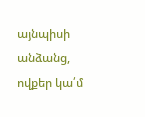այնպիսի անձանց, ովքեր կա՛մ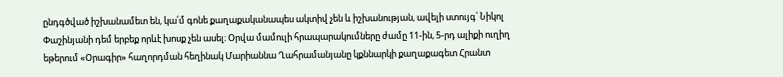ընդգծված իշխանամետ են, կա՛մ գոնե քաղաքականապես ակտիվ չեն և իշխանության, ավելի ստույգ՝ Նիկոլ Փաշինյանի դեմ երբեք որևէ խոսք չեն ասել։ Օրվա մամուլի հրապարակումները ժամը 11-ին, 5-րդ ալիքի ուղիղ եթերում «Օրագիր» հաղորդման հեղինակ Մարիաննա Ղահրամանյանը կքննարկի քաղաքագետ Հրանտ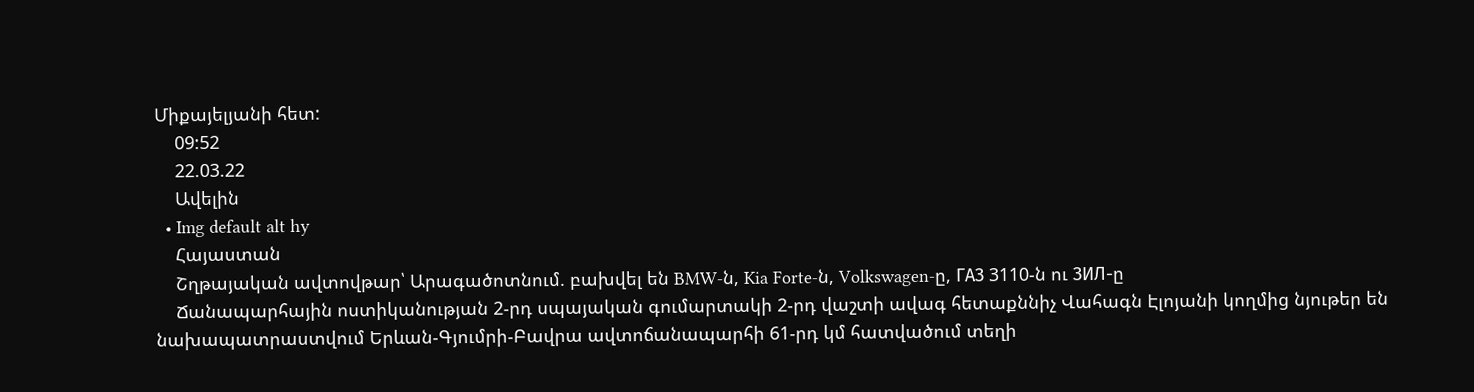Միքայելյանի հետ:
    09:52
    22.03.22
    Ավելին
  • Img default alt hy
    Հայաստան
    Շղթայական ավտովթար՝ Արագածոտնում. բախվել են BMW-ն, Kia Forte-ն, Volkswagen-ը, ГАЗ 3110-ն ու ЗИЛ-ը
    Ճանապարհային ոստիկանության 2-րդ սպայական գումարտակի 2-րդ վաշտի ավագ հետաքննիչ Վահագն Էլոյանի կողմից նյութեր են նախապատրաստվում Երևան-Գյումրի-Բավրա ավտոճանապարհի 61-րդ կմ հատվածում տեղի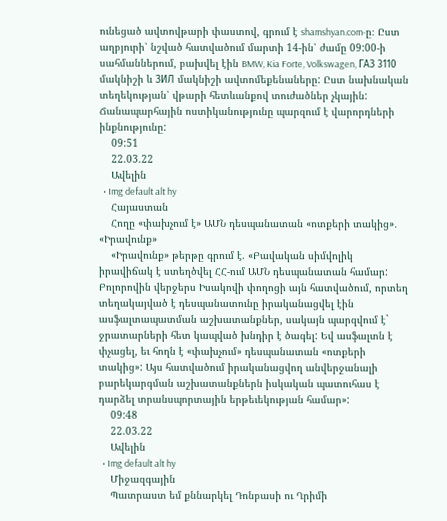ունեցած ավտովթարի փաստով, գրում է shamshyan.com-ը։ Ըստ աղբյուրի՝ նշված հատվածում մարտի 14-ին՝ ժամը 09:00-ի սահմաններում, բախվել էին BMW, Kia Forte, Volkswagen, ГАЗ 3110 մակնիշի և ЗИЛ մակնիշի ավտոմեքենաները: Ըստ նախնական տեղեկության՝ վթարի հետևանքով տուժածներ չկային: Ճանապարհային ոստիկանությունը պարզում է վարորդների ինքնությունը:
    09:51
    22.03.22
    Ավելին
  • Img default alt hy
    Հայաստան
    Հողը «փախչում է» ԱՄՆ դեսպանատան «ոտքերի տակից»․ «Իրավունք»
    «Իրավունք» թերթը գրում է. «Բավական սիմվոլիկ իրավիճակ է ստեղծվել ՀՀ-ում ԱՄՆ դեսպանատան համար: Բոլորովին վերջերս Իսակովի փողոցի այն հատվածում, որտեղ տեղակայված է դեսպանատունը իրականացվել էին ասֆալտապատման աշխատանքներ, սակայն պարզվում է` ջրատարների հետ կապված խնդիր է ծագել: Եվ ասֆալտն է փչացել, եւ հողն է «փախչում» դեսպանատան «ոտքերի տակից»: Այս հատվածում իրականացվող անվերջանալի բարեկարգման աշխատանքներն իսկական պատուհաս է դարձել տրանսպորտային երթեւեկության համար»:
    09:48
    22.03.22
    Ավելին
  • Img default alt hy
    Միջազգային
    Պատրաստ եմ քննարկել Դոնբասի ու Ղրիմի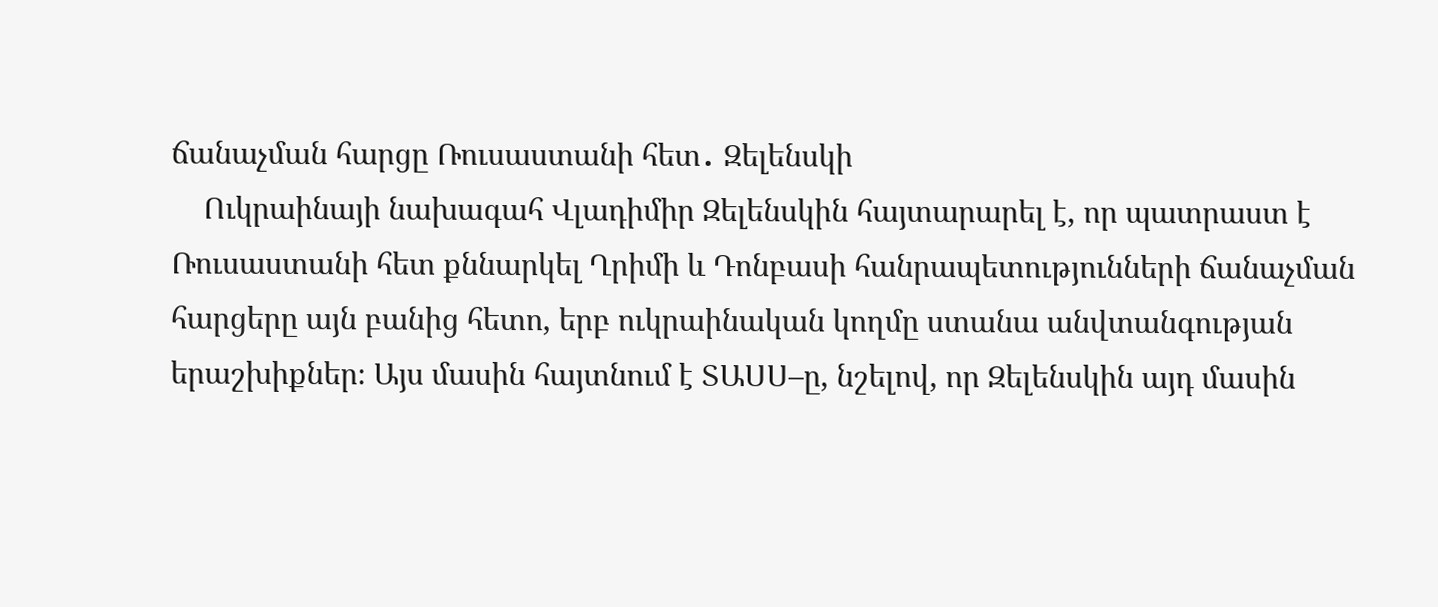ճանաչման հարցը Ռուսաստանի հետ․ Զելենսկի
    Ուկրաինայի նախագահ Վլադիմիր Զելենսկին հայտարարել է, որ պատրաստ է Ռուսաստանի հետ քննարկել Ղրիմի և Դոնբասի հանրապետությունների ճանաչման հարցերը այն բանից հետո, երբ ուկրաինական կողմը ստանա անվտանգության երաշխիքներ։ Այս մասին հայտնում է ՏԱՍՍ–ը, նշելով, որ Զելենսկին այդ մասին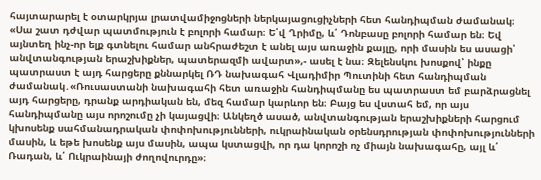հայտարարել է օտարկրյա լրատվամիջոցների ներկայացուցիչների հետ հանդիպման ժամանակ։ «Սա շատ դժվար պատմություն է բոլորի համար։ Ե՛վ Ղրիմը, և՛ Դոնբասը բոլորի համար են։ Եվ այնտեղ ինչ-որ ելք գտնելու համար անհրաժեշտ է անել այս առաջին քայլը, որի մասին ես ասացի՝ անվտանգության երաշխիքներ, պատերազմի ավարտ»,- ասել է նա։ Զելենսկու խոսքով՝ ինքը պատրաստ է այդ հարցերը քննարկել ՌԴ նախագահ Վլադիմիր Պուտինի հետ հանդիպման ժամանակ․«Ռուսաստանի նախագահի հետ առաջին հանդիպմանը ես պատրաստ եմ բարձրացնել այդ հարցերը, դրանք արդիական են, մեզ համար կարևոր են։ Բայց ես վստահ եմ, որ այս հանդիպմանը այս որոշումը չի կայացվի։ Անկեղծ ասած, անվտանգության երաշխիքների հարցում կխոսենք սահմանադրական փոփոխությունների, ուկրաինական օրենսդրության փոփոխությունների մասին, և եթե խոսենք այս մասին, ապա կստացվի, որ դա կորոշի ոչ միայն նախագահը, այլ և՛ Ռադան, և՛ Ուկրաինայի ժողովուրդը»։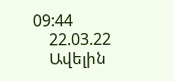09:44
    22.03.22
    Ավելին